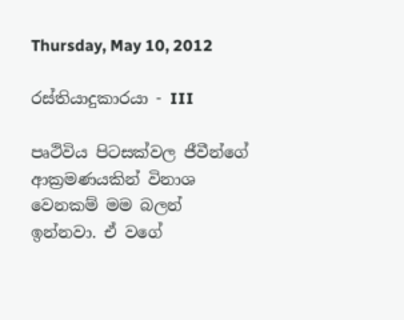Thursday, May 10, 2012

රස්තියාදුකාරයා - III

පෘථිවිය පිටසක්වල ජීවීන්ගේ ආක්‍රමණයකින් විනාශ වෙනකම් මම බලන් ඉන්නවා. ඒ වගේ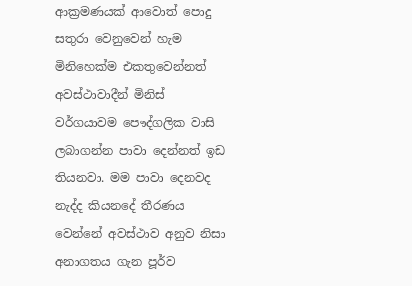ආක්‍රමණයක් ආවොත් පොදු සතුරා වෙනුවෙන් හැම මිනිහෙක්ම එකතුවෙන්නත් අවස්ථාවාදීන් මිනිස් වර්ගයාවම පෞද්ගලික වාසි ලබාගන්න පාවා දෙන්නත් ඉඩ තියනවා. මම පාවා දෙනවද නැද්ද කියනදේ තීරණය වෙන්නේ අවස්ථාව අනුව නිසා අනාගතය ගැන පූර්ව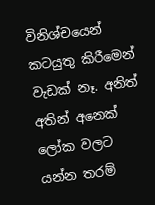විනිශ්චයෙන් කටයුතු කිරීමෙන් වැඩක් නෑ. අනිත් අතින් අනෙක් ලෝක වලට යන්න තරම්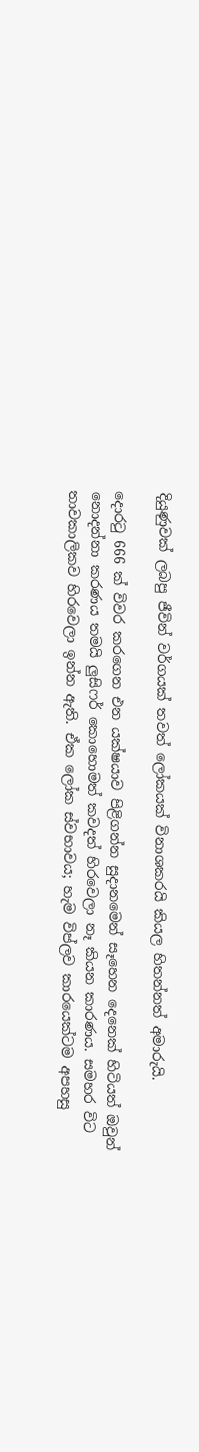දියුණුවක් ලබපු ජීවින් වර්ගයක් තවත් ලෝකයක් විනාශකරයි කියල හිතන්නත් අමාරුයි.

දොරටු 666 ක් විවර කරගෙන එන යක්ෂයාව පිළිගන්න සුදානමෙන් සෑහෙන දෙනෙක් හිටියත් ඔවුන් නොදන්නා කරණය තමයි ලුසිෆර් කොහොමත් කවදත් හිරවෙලා නෑ කියන කාරණය. සමහර විට තාවකාලිකව හිරවෙලා ඉන්න ඇති. ඒක ලෝක ස්වභාවය; හැම විප්ලව කාරයෙක්ටම අපහසු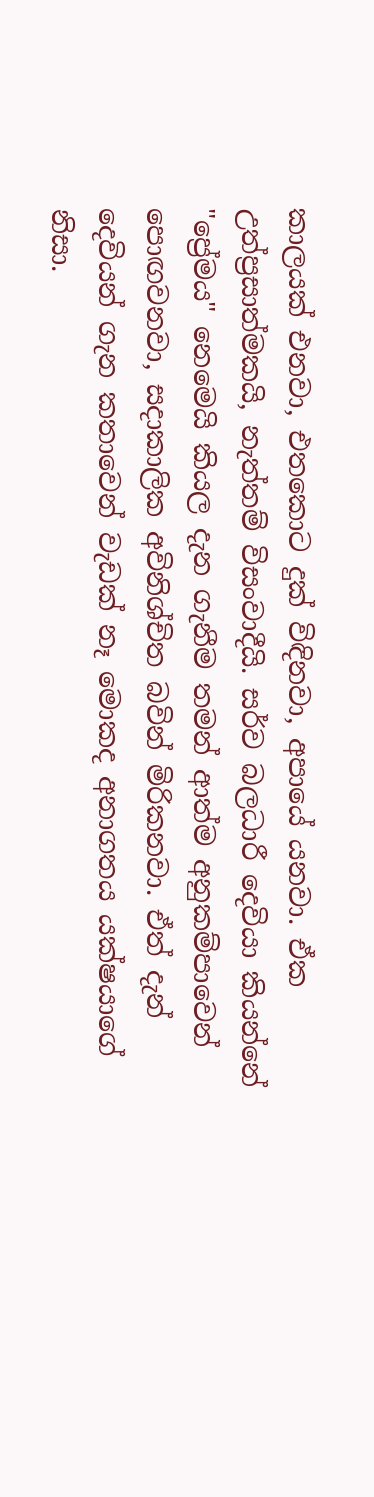කාලයක් එනවා, එතකොට දුක් විඳිනවා, අපායේ යනවා. ඒක උත්ප්‍රසාත්මකයි, නැත්තම් විසංවාදීයි. සර්ව බලධාරී දෙවියා කියන්නේ "ප්‍රේමය" නෙමෙයි කියල දැන ගැනීම තමන් ආත්ම අනුකම්පාවෙන් පොඟවනවා, සදාකාලික අවිනිශ්චිත බවින් මිරිකනවා. ඒත් දැන් දෙවියන් ගැන කතාවෙන් වැඩක් නෑ මොකද අනාගතය යක්ෂයාගේ නිසා.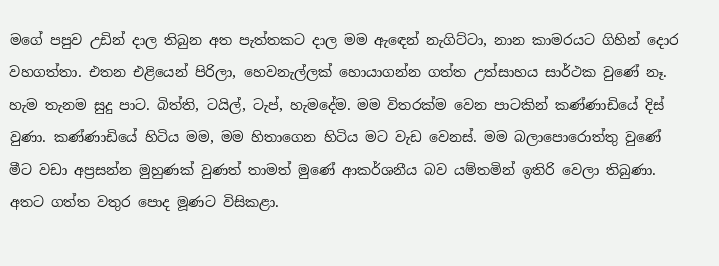මගේ පපුව උඩින් දාල තිබුන අත පැත්තකට දාල මම ඇඳෙන් නැගිට්ටා, නාන කාමරයට ගිහින් දොර වහගත්තා. එතන එළියෙන් පිරිලා, හෙවනැල්ලක් හොයාගන්න ගත්ත උත්සාහය සාර්ථක වුණේ නෑ. හැම තැනම සුදු පාට. බිත්ති, ටයිල්, ටැප්, හැමදේම. මම විතරක්ම වෙන පාටකින් කණ්ණාඩියේ දිස් වුණා. කණ්ණාඩියේ හිටිය මම, මම හිතාගෙන හිටිය මට වැඩ වෙනස්. මම බලාපොරොත්තු වුණේ මීට වඩා අප්‍රසන්න මුහුණක් වුණත් තාමත් මුණේ ආකර්ශනීය බව යම්තමින් ඉතිරි වෙලා තිබුණා. අතට ගත්ත වතුර පොද මූණට විසිකළා.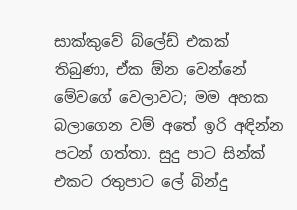සාක්කුවේ බ්ලේඩ් එකක් තිබුණා, ඒක ඕන වෙන්නේ මේවගේ වෙලාවට; මම අහක බලාගෙන වම් අතේ ඉරි අඳින්න පටන් ගත්තා. සුදු පාට සින්ක් එකට රතුපාට ලේ බින්දු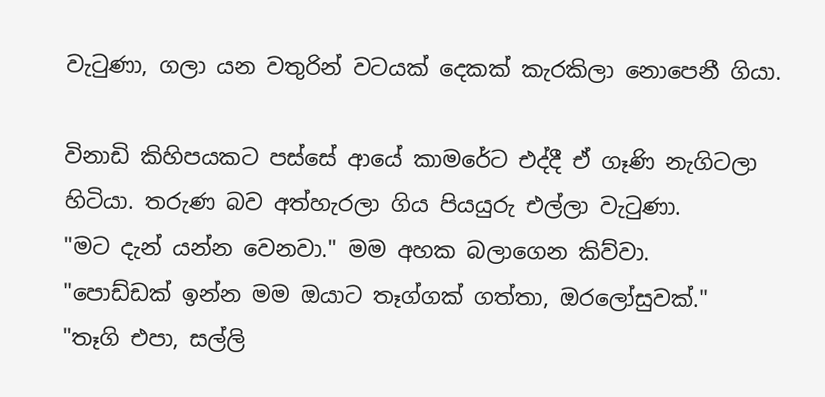වැටුණා, ගලා යන වතුරින් වටයක් දෙකක් කැරකිලා නොපෙනී ගියා.

විනාඩි කිහිපයකට පස්සේ ආයේ කාමරේට එද්දී ඒ ගෑණි නැගිටලා හිටියා. තරුණ බව අත්හැරලා ගිය පියයුරු එල්ලා වැටුණා.
"මට දැන් යන්න වෙනවා." මම අහක බලාගෙන කිව්වා.
"පොඩ්ඩක් ඉන්න මම ඔයාට තෑග්ගක් ගත්තා, ඔරලෝසුවක්."
"තෑගි එපා, සල්ලි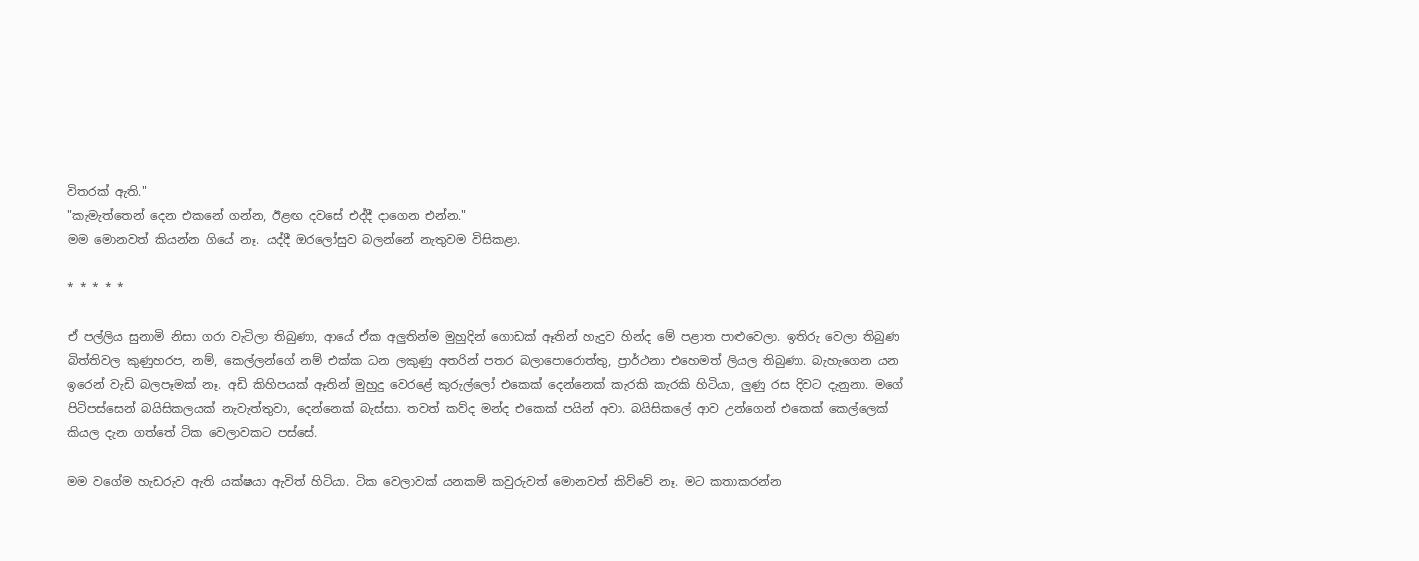විතරක් ඇති."
"කැමැත්තෙන් දෙන එකනේ ගන්න, ඊළඟ දවසේ එද්දී දාගෙන එන්න."
මම මොනවත් කියන්න ගියේ නෑ. යද්දී ඔරලෝසුව බලන්නේ නැතුවම විසිකළා.

* * * * *

ඒ පල්ලිය සුනාමි නිසා ගරා වැටිලා තිබුණා, ආයේ ඒක අලුතින්ම මුහුදින් ගොඩක් ඈතින් හැදුව හින්ද මේ පළාත පාළුවෙලා. ඉතිරු වෙලා තිබුණ බිත්තිවල කුණුහරප, නම්, කෙල්ලන්ගේ නම් එක්ක ධන ලකුණු අතරින් පතර බලාපොරොත්තු, ප්‍රාර්ථනා එහෙමත් ලියල තිබුණා. බැහැගෙන යන ඉරෙන් වැඩි බලපෑමක් නෑ. අඩි කිහිපයක් ඈතින් මුහුදු වෙරළේ කුරුල්ලෝ එකෙක් දෙන්නෙක් කැරකි කැරකි හිටියා, ලුණු රස දිවට දැනුනා. මගේ පිටිපස්සෙන් බයිසිකලයක් නැවැත්තුවා, දෙන්නෙක් බැස්සා. තවත් කව්ද මන්ද එකෙක් පයින් අවා. බයිසිකලේ ආව උන්ගෙන් එකෙක් කෙල්ලෙක් කියල දැන ගත්තේ ටික වෙලාවකට පස්සේ.

මම වගේම හැඩරුව ඇති යක්ෂයා ඇවිත් හිටියා. ටික වෙලාවක් යනකම් කවුරුවත් මොනවත් කිව්වේ නෑ. මට කතාකරන්න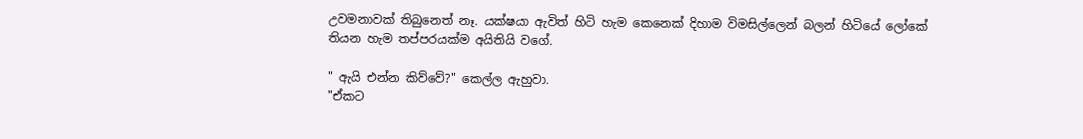උවමනාවක් තිබුනෙත් නෑ. යක්ෂයා ඇවිත් හිටි හැම කෙනෙක් දිහාම විමසිල්ලෙන් බලන් හිටියේ ලෝකේ තියන හැම තප්පරයක්ම අයිතියි වගේ.

" ඇයි එන්න කිව්වේ?" කෙල්ල ඇහුවා.
"ඒකට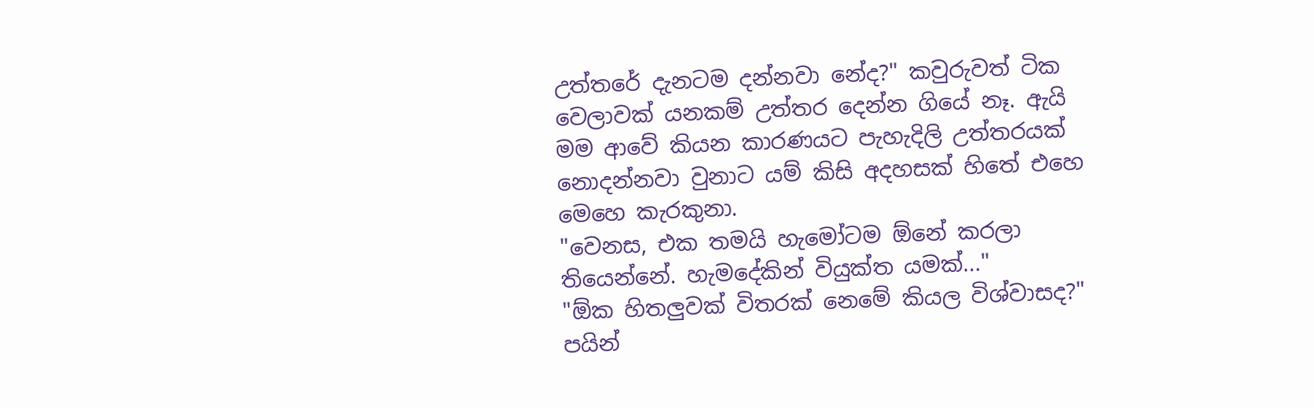උත්තරේ දැනටම දන්නවා නේද?" කවුරුවත් ටික වෙලාවක් යනකම් උත්තර දෙන්න ගියේ නෑ. ඇයි මම ආවේ කියන කාරණයට පැහැදිලි උත්තරයක් නොදන්නවා වුනාට යම් කිසි අදහසක් හිතේ එහෙ මෙහෙ කැරකුනා.
"වෙනස, එක තමයි හැමෝටම ඕනේ කරලා තියෙන්නේ. හැමදේකින් වියුක්ත යමක්..."
"ඕක හිතලුවක් විතරක් නෙමේ කියල විශ්වාසද?" පයින්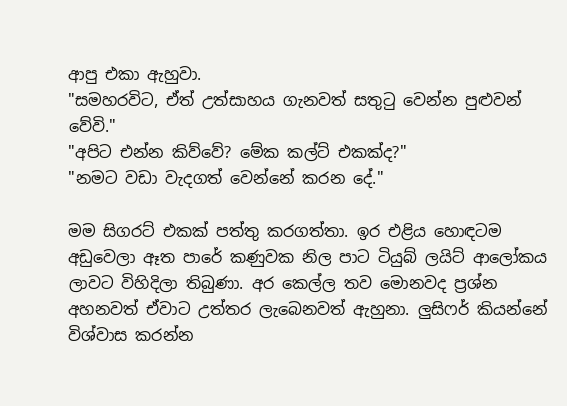ආපු එකා ඇහුවා.
"සමහරවිට, ඒත් උත්සාහය ගැනවත් සතුටු වෙන්න පුළුවන් වේවි."
"අපිට එන්න කිව්වේ? මේක කල්ට් එකක්ද?"
"නමට වඩා වැදගත් වෙන්නේ කරන දේ."

මම සිගරට් එකක් පත්තු කරගත්තා. ඉර එළිය හොඳටම අඩුවෙලා ඈත පාරේ කණුවක නිල පාට ටියුබ් ලයිට් ආලෝකය ලාවට විහිදිලා තිබුණා. අර කෙල්ල තව මොනවද ප්‍රශ්න අහනවත් ඒවාට උත්තර ලැබෙනවත් ඇහුනා. ලුසිෆර් කියන්නේ විශ්වාස කරන්න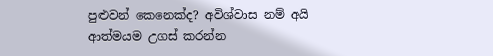පුළුවන් කෙනෙක්ද? අවිශ්වාස නම් අයි ආත්මයම උගස් කරන්න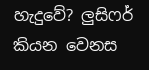හැදුවේ? ලුසිෆර් කියන වෙනස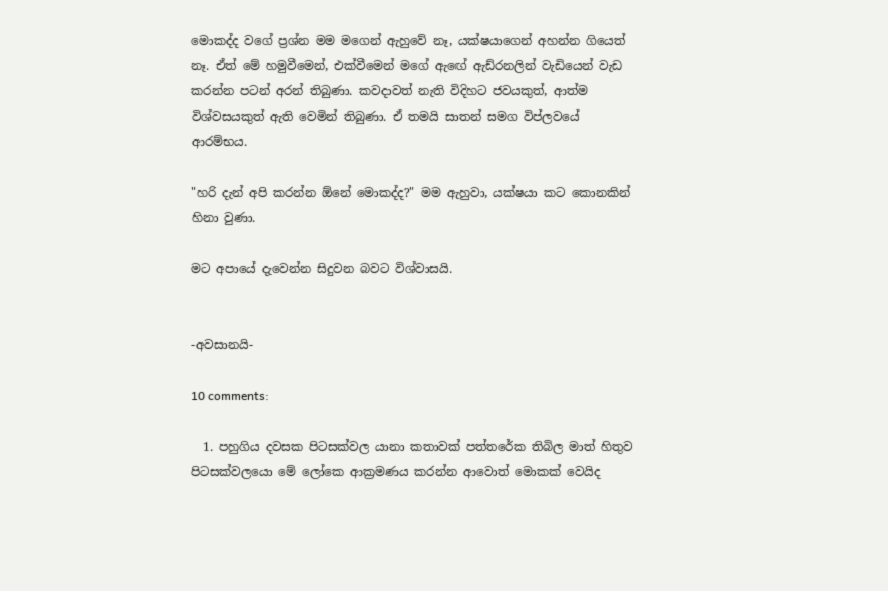මොකද්ද වගේ ප්‍රශ්න මම මගෙන් ඇහුවේ නෑ, යක්ෂයාගෙන් අහන්න ගියෙත් නෑ. ඒත් මේ හමුවීමෙන්, එක්වීමෙන් මගේ ඇඟේ ඇඩ්රනලින් වැඩියෙන් වැඩ කරන්න පටන් අරන් තිබුණා. කවදාවත් නැති විදිහට ජවයකුත්, ආත්ම විශ්වසයකුත් ඇති වෙමින් තිබුණා. ඒ තමයි සාතන් සමග විප්ලවයේ ආරම්භය.

"හරි දැන් අපි කරන්න ඕනේ මොකද්ද?" මම ඇහුවා, යක්ෂයා කට කොනකින් හිනා වුණා.

මට අපායේ දැවෙන්න සිදුවන බවට විශ්වාසයි.


-අවසානයි-

10 comments:

  1. පහුගිය දවසක පිටසක්වල යානා කතාවක් පත්‍තරේක තිබිල මාත් හිතුව පිටසක්වලයො මේ ලෝකෙ ආක්‍රමණය කරන්න ආවොත් මොකක් වෙයිද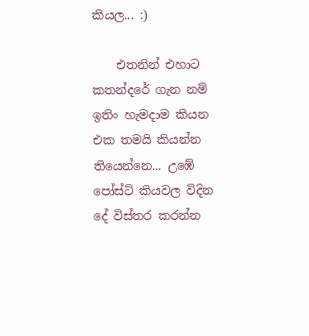කියල... :)

    එතනින් එහාට කතන්දරේ ගැන නම් ඉතිං හැමදාම කියන එක තමයි කියන්න තියෙන්නෙ... උඹේ පෝස්ට් කියවල විදින දේ විස්තර කරන්න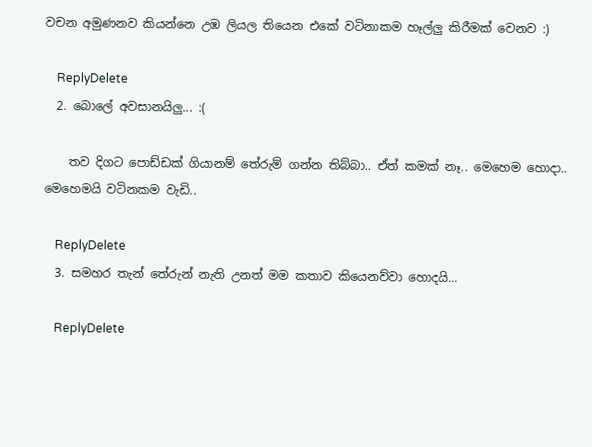වචන අමුණනව කියන්නෙ උඹ ලියල තියෙන එකේ වටිනාකම හෑල්ලු කිරීමක් වෙනව :)

    ReplyDelete
  2. බොලේ අවසානයිලු... :(

    තව දිගට පොඩ්ඩක් ගියානම් තේරුම් ගන්න තිබ්බා.. ඒත් කමක් නෑ.. මෙහෙම හොදා.. මෙහෙමයි වටිනකම වැඩි..

    ReplyDelete
  3. සමහර තැන් තේරුන් නැති උනත් මම කතාව කියෙනව්වා හොදයි...

    ReplyDelete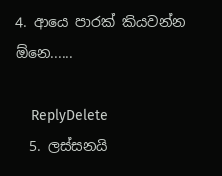4. ආයෙ පාරක් කියවන්න ඕනෙ......

    ReplyDelete
  5. ලස්සනයි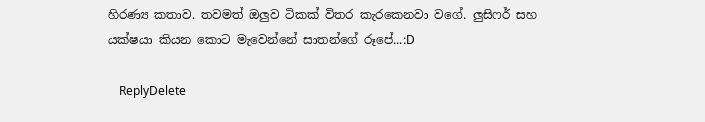හිරණ්‍ය කතාව. තවමත් ඔලුව ටිකක් විතර කැරකෙනවා වගේ. ලුසිෆර් සහ යක්ෂයා කියන කොට මැවෙන්නේ සාතන්ගේ රූපේ...:D

    ReplyDelete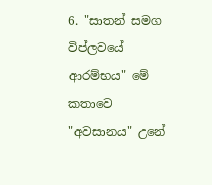6. "සාතන් සමග විප්ලවයේ ආරම්භය" මේ කතාවෙ "අවසානය" උනේ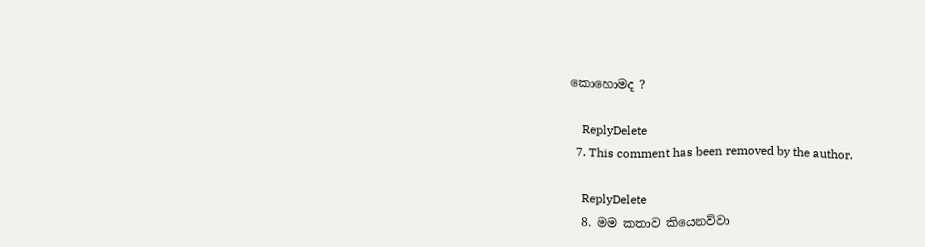කොහොමද ?

    ReplyDelete
  7. This comment has been removed by the author.

    ReplyDelete
  8. මම කතාව කියෙනව්වා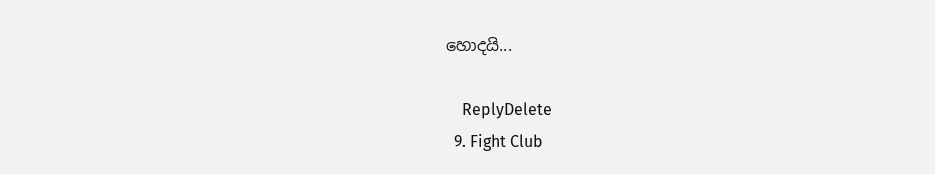හොදයි...

    ReplyDelete
  9. Fight Club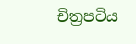චිත්‍රපටිය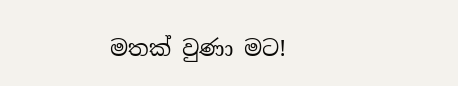මතක් වුණා මට!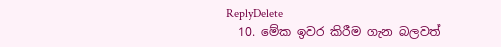ReplyDelete
  10. මේක ඉවර කිරීම ගැන බලවත්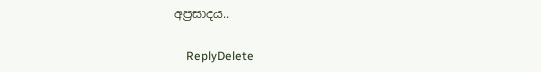අප්‍රසාදය..

    ReplyDelete